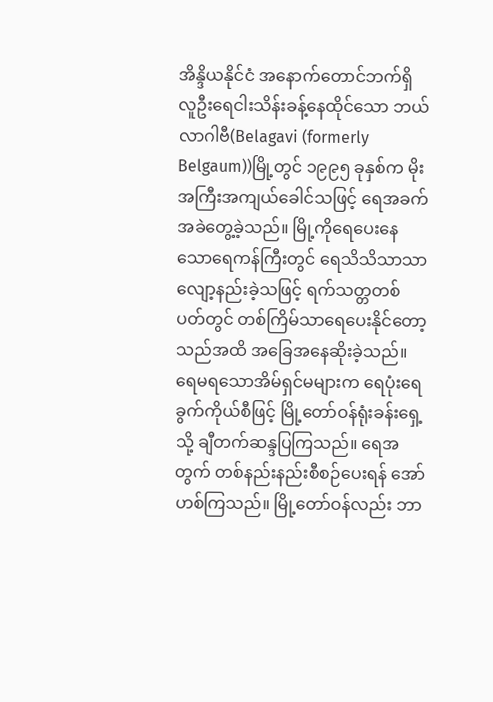အိန္ဒိယနိုင်ငံ အနောက်တောင်ဘက်ရှိ လူဦးရေငါးသိန်းခန့်နေထိုင်သော ဘယ်လာဂါဗီ(Belagavi (formerly Belgaum))မြို့တွင် ၁၉၉၅ ခုနှစ်က မိုးအကြီးအကျယ်ခေါင်သဖြင့် ရေအခက်အခဲတွေ့ခဲ့သည်။ မြို့ကိုရေပေးနေသောရေကန်ကြီးတွင် ရေသိသိသာသာလျော့နည်းခဲ့သဖြင့် ရက်သတ္တတစ်ပတ်တွင် တစ်ကြိမ်သာရေပေးနိုင်တော့သည်အထိ အခြေအနေဆိုးခဲ့သည်။ ရေမရသောအိမ်ရှင်မများက ရေပုံးရေခွက်ကိုယ်စီဖြင့် မြို့တော်ဝန်ရုံးခန်းရှေ့သို့ ချီတက်ဆန္ဒပြကြသည်။ ရေအတွက် တစ်နည်းနည်းစီစဉ်ပေးရန် အော်ဟစ်ကြသည်။ မြို့တော်ဝန်လည်း ဘာ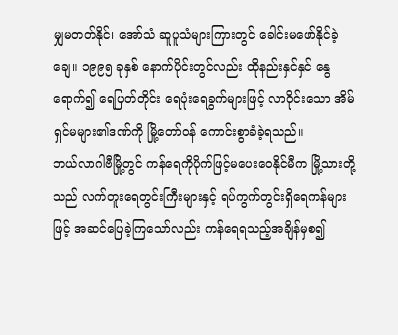မျှမတတ်နိုင်၊ အော်သံ ဆူပူသံများကြားတွင် ခေါင်းမဖော်နိုင်ခဲ့ချေ။ ၁၉၉၅ ခုနှစ် နောက်ပိုင်းတွင်လည်း ထိုနည်းနှင်နှင် နွေရောက်၍ ရေပြတ်တိုင်း ရေပုံးရေခွက်များဖြင့် လာဝိုင်းသော အိမ်ရှင်မများ၏ဒဏ်ကို မြို့တော်ဝန် ကောင်းစွာခံခဲ့ရသည်။
ဘယ်လာဂါဗီမြို့တွင် ကန်ရေကိုပိုက်ဖြင့်မပေးဝေနိုင်မီက မြို့သားတို့သည် လက်တူးရေတွင်းကြီးများနှင့် ရပ်ကွက်တွင်းရှိရေကန်များဖြင့် အဆင်ပြေခဲ့ကြသော်လည်း ကန်ရေရသည့်အချိန်မှစ၍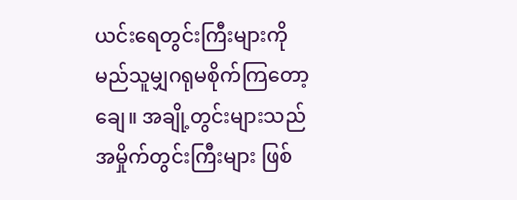ယင်းရေတွင်းကြီးများကို မည်သူမျှဂရုမစိုက်ကြတော့ချေ။ အချို့တွင်းများသည် အမှိုက်တွင်းကြီးများ ဖြစ်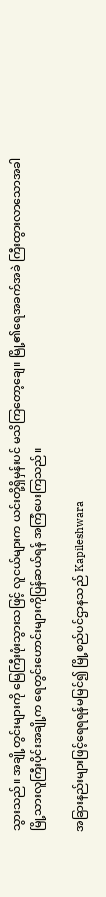သွားသည်။ အချို့တွင်းများကို မြေကြီးဖုံးသွားသဖြင့် လူငယ်များက ယင်းတို့ရှိမှန်းပင် မသိကြတော့ချေ။ မြို့၏ရေအခက်အခဲ ကြီးထွားလာသောအခါ မြို့သားလူကြီးပိုင်းအချို့က ရေတွင်းဟောင်းများကိုပြန်ဆယ်ရန် အကြံပေးကြသည်။

အခြားနည်းများဖြင့်ရေရရန်မမြင်၍ မြို့စည်ပင်ဌာနသည် Kapileshwara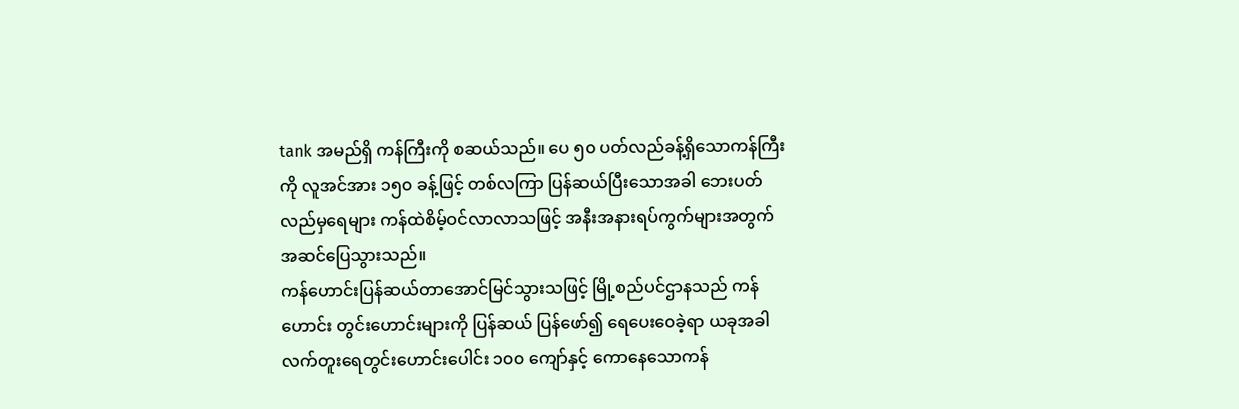tank အမည်ရှိ ကန်ကြီးကို စဆယ်သည်။ ပေ ၅၀ ပတ်လည်ခန့်ရှိသောကန်ကြီးကို လူအင်အား ၁၅၀ ခန့်ဖြင့် တစ်လကြာ ပြန်ဆယ်ပြီးသောအခါ ဘေးပတ်လည်မှရေများ ကန်ထဲစိမ့်ဝင်လာလာသဖြင့် အနီးအနားရပ်ကွက်များအတွက် အဆင်ပြေသွားသည်။
ကန်ဟောင်းပြန်ဆယ်တာအောင်မြင်သွားသဖြင့် မြို့စည်ပင်ဌာနသည် ကန်ဟောင်း တွင်းဟောင်းများကို ပြန်ဆယ် ပြန်ဖော်၍ ရေပေးဝေခဲ့ရာ ယခုအခါလက်တူးရေတွင်းဟောင်းပေါင်း ၁၀၀ ကျော်နှင့် ကောနေသောကန်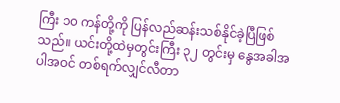ကြီး ၁၀ ကန်တို့ကို ပြန်လည်ဆန်းသစ်နိုင်ခဲ့ပြီဖြစ်သည်။ ယင်းတို့ထဲမှတွင်းကြီး ၃၂ တွင်းမှ နွေအခါအပါအဝင် တစ်ရက်လျှင်လီတာ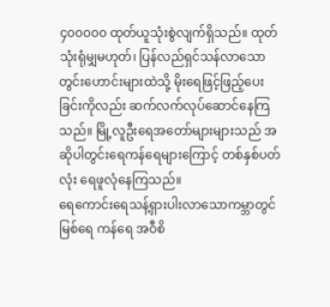၄၀၀၀၀၀ ထုတ်ယူသုံးစွဲလျက်ရှိသည်။ ထုတ်သုံးရုံမျှမဟုတ်၊ ပြန်လည်ရှင်သန်လာသောတွင်းဟောင်းများထဲသို့ မိုးရေဖြင့်ဖြည့်ပေးခြင်းကိုလည်း ဆက်လက်လုပ်ဆောင်နေကြသည်။ မြို့လူဦးရေအတော်များများသည် အဆိုပါတွင်းရေကန်ရေများကြောင့် တစ်နှစ်ပတ်လုံး ရေဖူလုံနေကြသည်။
ရေကောင်းရေသန့်ရှားပါးလာသောကမ္ဘာတွင် မြစ်ရေ ကန်ရေ အဝီစိ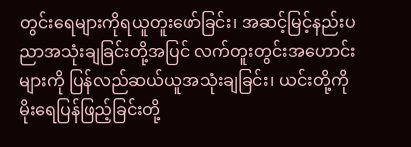တွင်းရေများကိုရယူတူးဖော်ခြင်း၊ အဆင့်မြင့်နည်းပညာအသုံးချခြင်းတို့အပြင် လက်တူးတွင်းအဟောင်းများကို ပြန်လည်ဆယ်ယူအသုံးချခြင်း၊ ယင်းတို့ကို မိုးရေပြန်ဖြည့်ခြင်းတို့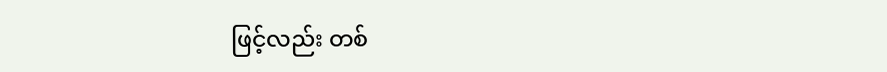ဖြင့်လည်း တစ်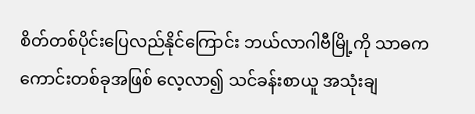စိတ်တစ်ပိုင်းပြေလည်နိုင်ကြောင်း ဘယ်လာဂါဗီမြို့ကို သာဓကကောင်းတစ်ခုအဖြစ် လေ့လာ၍ သင်ခန်းစာယူ အသုံးချ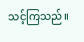သင့်ကြသည်။